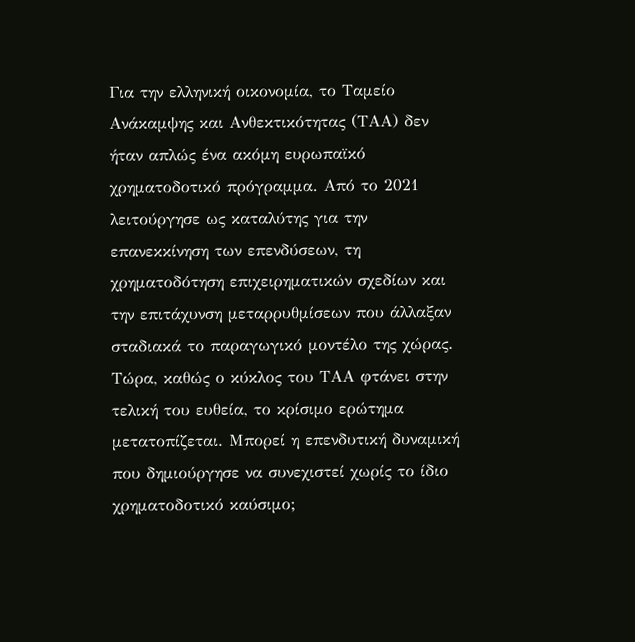Για την ελληνική οικονομία, το Ταμείο Ανάκαμψης και Ανθεκτικότητας (ΤΑΑ) δεν ήταν απλώς ένα ακόμη ευρωπαϊκό χρηματοδοτικό πρόγραμμα. Από το 2021 λειτούργησε ως καταλύτης για την επανεκκίνηση των επενδύσεων, τη χρηματοδότηση επιχειρηματικών σχεδίων και την επιτάχυνση μεταρρυθμίσεων που άλλαξαν σταδιακά το παραγωγικό μοντέλο της χώρας. Τώρα, καθώς ο κύκλος του ΤΑΑ φτάνει στην τελική του ευθεία, το κρίσιμο ερώτημα μετατοπίζεται. Μπορεί η επενδυτική δυναμική που δημιούργησε να συνεχιστεί χωρίς το ίδιο χρηματοδοτικό καύσιμο;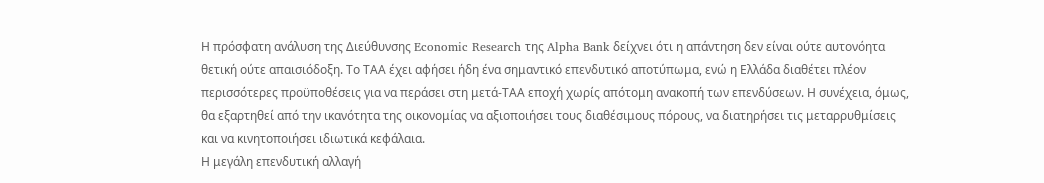Η πρόσφατη ανάλυση της Διεύθυνσης Economic Research της Alpha Bank δείχνει ότι η απάντηση δεν είναι ούτε αυτονόητα θετική ούτε απαισιόδοξη. Το ΤΑΑ έχει αφήσει ήδη ένα σημαντικό επενδυτικό αποτύπωμα, ενώ η Ελλάδα διαθέτει πλέον περισσότερες προϋποθέσεις για να περάσει στη μετά-ΤΑΑ εποχή χωρίς απότομη ανακοπή των επενδύσεων. Η συνέχεια, όμως, θα εξαρτηθεί από την ικανότητα της οικονομίας να αξιοποιήσει τους διαθέσιμους πόρους, να διατηρήσει τις μεταρρυθμίσεις και να κινητοποιήσει ιδιωτικά κεφάλαια.
Η μεγάλη επενδυτική αλλαγή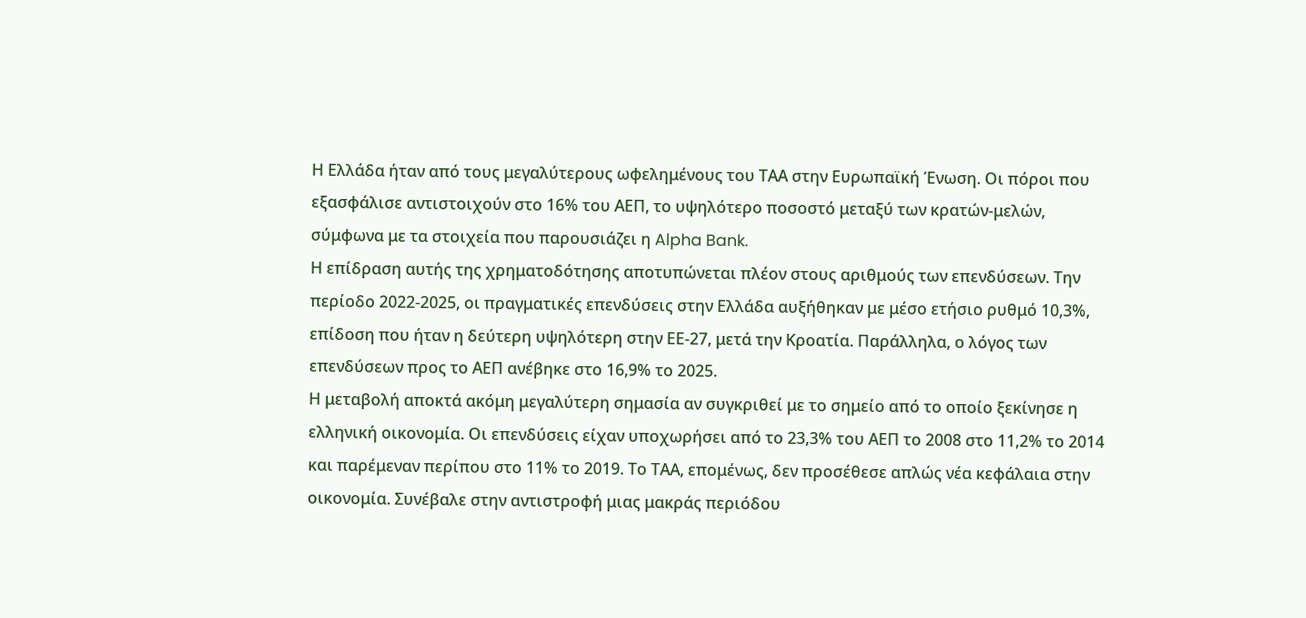Η Ελλάδα ήταν από τους μεγαλύτερους ωφελημένους του ΤΑΑ στην Ευρωπαϊκή Ένωση. Οι πόροι που εξασφάλισε αντιστοιχούν στο 16% του ΑΕΠ, το υψηλότερο ποσοστό μεταξύ των κρατών-μελών, σύμφωνα με τα στοιχεία που παρουσιάζει η Alpha Bank.
Η επίδραση αυτής της χρηματοδότησης αποτυπώνεται πλέον στους αριθμούς των επενδύσεων. Την περίοδο 2022-2025, οι πραγματικές επενδύσεις στην Ελλάδα αυξήθηκαν με μέσο ετήσιο ρυθμό 10,3%, επίδοση που ήταν η δεύτερη υψηλότερη στην ΕΕ-27, μετά την Κροατία. Παράλληλα, ο λόγος των επενδύσεων προς το ΑΕΠ ανέβηκε στο 16,9% το 2025.
Η μεταβολή αποκτά ακόμη μεγαλύτερη σημασία αν συγκριθεί με το σημείο από το οποίο ξεκίνησε η ελληνική οικονομία. Οι επενδύσεις είχαν υποχωρήσει από το 23,3% του ΑΕΠ το 2008 στο 11,2% το 2014 και παρέμεναν περίπου στο 11% το 2019. Το ΤΑΑ, επομένως, δεν προσέθεσε απλώς νέα κεφάλαια στην οικονομία. Συνέβαλε στην αντιστροφή μιας μακράς περιόδου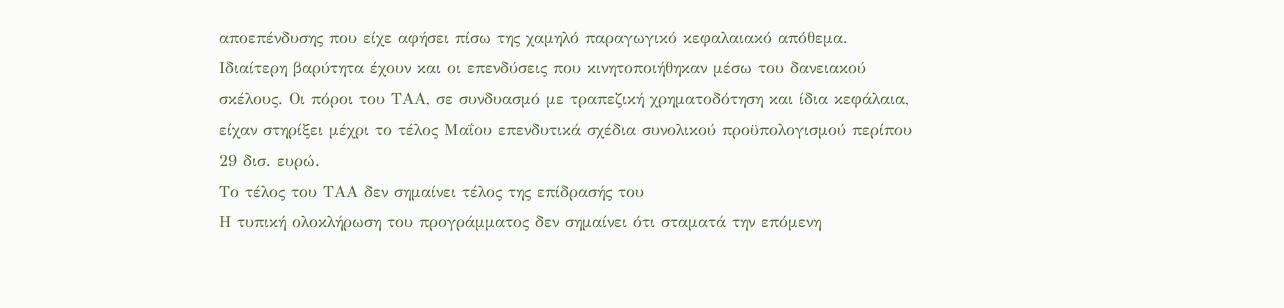αποεπένδυσης που είχε αφήσει πίσω της χαμηλό παραγωγικό κεφαλαιακό απόθεμα.
Ιδιαίτερη βαρύτητα έχουν και οι επενδύσεις που κινητοποιήθηκαν μέσω του δανειακού σκέλους. Οι πόροι του ΤΑΑ, σε συνδυασμό με τραπεζική χρηματοδότηση και ίδια κεφάλαια, είχαν στηρίξει μέχρι το τέλος Μαΐου επενδυτικά σχέδια συνολικού προϋπολογισμού περίπου 29 δισ. ευρώ.
Το τέλος του ΤΑΑ δεν σημαίνει τέλος της επίδρασής του
Η τυπική ολοκλήρωση του προγράμματος δεν σημαίνει ότι σταματά την επόμενη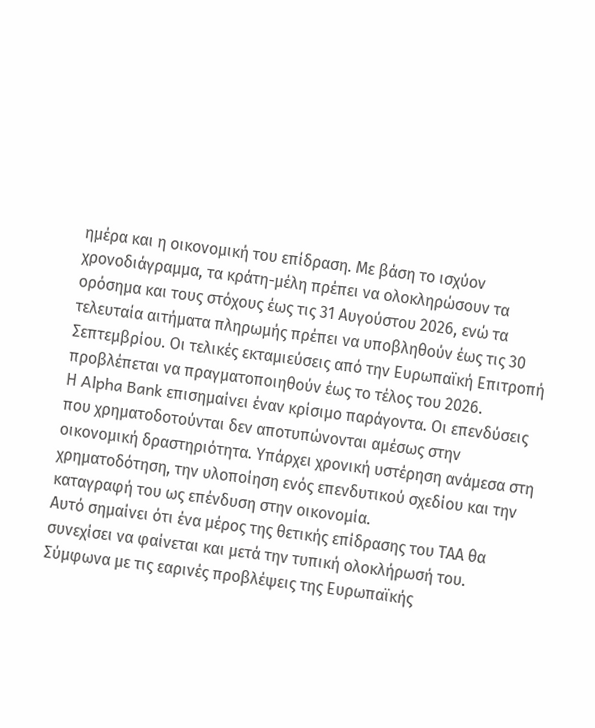ημέρα και η οικονομική του επίδραση. Με βάση το ισχύον χρονοδιάγραμμα, τα κράτη-μέλη πρέπει να ολοκληρώσουν τα ορόσημα και τους στόχους έως τις 31 Αυγούστου 2026, ενώ τα τελευταία αιτήματα πληρωμής πρέπει να υποβληθούν έως τις 30 Σεπτεμβρίου. Οι τελικές εκταμιεύσεις από την Ευρωπαϊκή Επιτροπή προβλέπεται να πραγματοποιηθούν έως το τέλος του 2026.
Η Alpha Bank επισημαίνει έναν κρίσιμο παράγοντα. Οι επενδύσεις που χρηματοδοτούνται δεν αποτυπώνονται αμέσως στην οικονομική δραστηριότητα. Υπάρχει χρονική υστέρηση ανάμεσα στη χρηματοδότηση, την υλοποίηση ενός επενδυτικού σχεδίου και την καταγραφή του ως επένδυση στην οικονομία.
Αυτό σημαίνει ότι ένα μέρος της θετικής επίδρασης του ΤΑΑ θα συνεχίσει να φαίνεται και μετά την τυπική ολοκλήρωσή του. Σύμφωνα με τις εαρινές προβλέψεις της Ευρωπαϊκής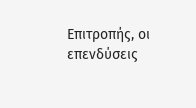Επιτροπής, οι επενδύσεις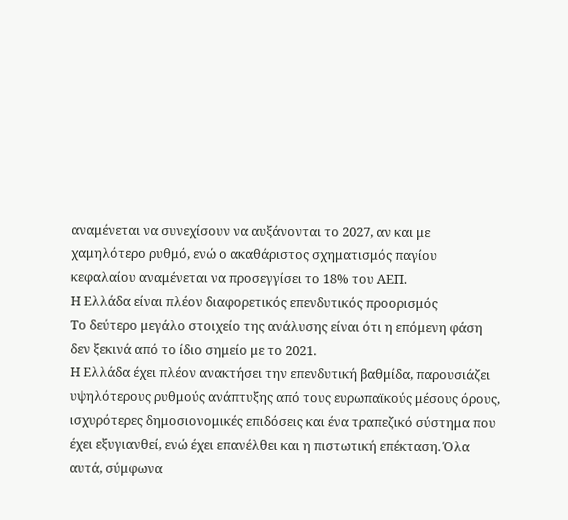αναμένεται να συνεχίσουν να αυξάνονται το 2027, αν και με χαμηλότερο ρυθμό, ενώ ο ακαθάριστος σχηματισμός παγίου κεφαλαίου αναμένεται να προσεγγίσει το 18% του ΑΕΠ.
Η Ελλάδα είναι πλέον διαφορετικός επενδυτικός προορισμός
Το δεύτερο μεγάλο στοιχείο της ανάλυσης είναι ότι η επόμενη φάση δεν ξεκινά από το ίδιο σημείο με το 2021.
Η Ελλάδα έχει πλέον ανακτήσει την επενδυτική βαθμίδα, παρουσιάζει υψηλότερους ρυθμούς ανάπτυξης από τους ευρωπαϊκούς μέσους όρους, ισχυρότερες δημοσιονομικές επιδόσεις και ένα τραπεζικό σύστημα που έχει εξυγιανθεί, ενώ έχει επανέλθει και η πιστωτική επέκταση. Όλα αυτά, σύμφωνα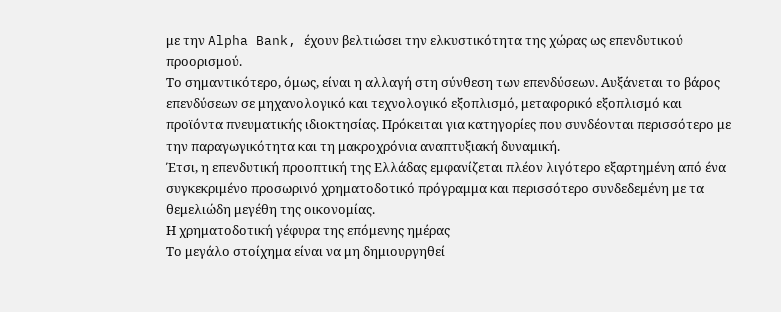με την Alpha Bank, έχουν βελτιώσει την ελκυστικότητα της χώρας ως επενδυτικού προορισμού.
Το σημαντικότερο, όμως, είναι η αλλαγή στη σύνθεση των επενδύσεων. Αυξάνεται το βάρος επενδύσεων σε μηχανολογικό και τεχνολογικό εξοπλισμό, μεταφορικό εξοπλισμό και προϊόντα πνευματικής ιδιοκτησίας. Πρόκειται για κατηγορίες που συνδέονται περισσότερο με την παραγωγικότητα και τη μακροχρόνια αναπτυξιακή δυναμική.
Έτσι, η επενδυτική προοπτική της Ελλάδας εμφανίζεται πλέον λιγότερο εξαρτημένη από ένα συγκεκριμένο προσωρινό χρηματοδοτικό πρόγραμμα και περισσότερο συνδεδεμένη με τα θεμελιώδη μεγέθη της οικονομίας.
Η χρηματοδοτική γέφυρα της επόμενης ημέρας
Το μεγάλο στοίχημα είναι να μη δημιουργηθεί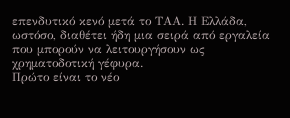επενδυτικό κενό μετά το ΤΑΑ. Η Ελλάδα, ωστόσο, διαθέτει ήδη μια σειρά από εργαλεία που μπορούν να λειτουργήσουν ως χρηματοδοτική γέφυρα.
Πρώτο είναι το νέο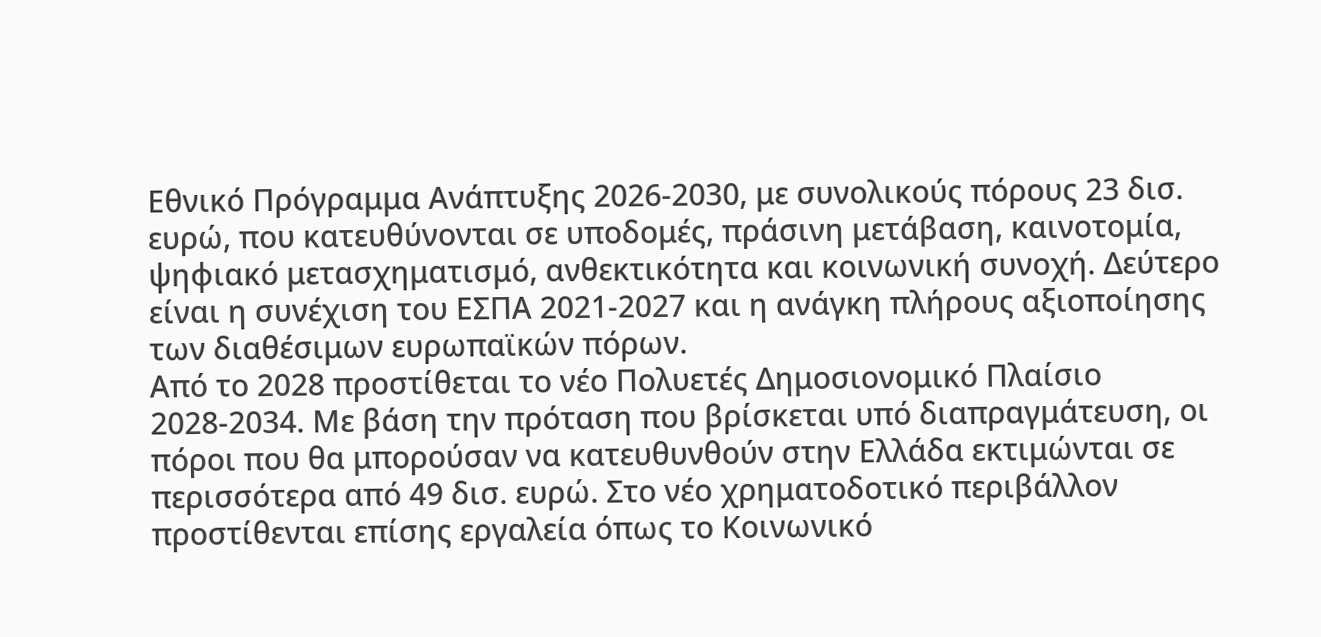Εθνικό Πρόγραμμα Ανάπτυξης 2026-2030, με συνολικούς πόρους 23 δισ. ευρώ, που κατευθύνονται σε υποδομές, πράσινη μετάβαση, καινοτομία, ψηφιακό μετασχηματισμό, ανθεκτικότητα και κοινωνική συνοχή. Δεύτερο είναι η συνέχιση του ΕΣΠΑ 2021-2027 και η ανάγκη πλήρους αξιοποίησης των διαθέσιμων ευρωπαϊκών πόρων.
Από το 2028 προστίθεται το νέο Πολυετές Δημοσιονομικό Πλαίσιο 2028-2034. Με βάση την πρόταση που βρίσκεται υπό διαπραγμάτευση, οι πόροι που θα μπορούσαν να κατευθυνθούν στην Ελλάδα εκτιμώνται σε περισσότερα από 49 δισ. ευρώ. Στο νέο χρηματοδοτικό περιβάλλον προστίθενται επίσης εργαλεία όπως το Κοινωνικό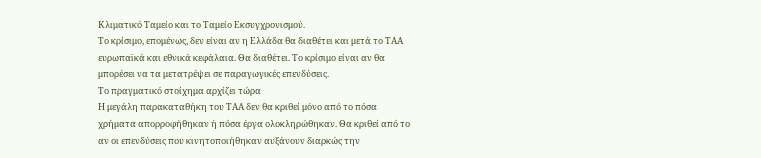Κλιματικό Ταμείο και το Ταμείο Εκσυγχρονισμού.
Το κρίσιμο, επομένως, δεν είναι αν η Ελλάδα θα διαθέτει και μετά το ΤΑΑ ευρωπαϊκά και εθνικά κεφάλαια. Θα διαθέτει. Το κρίσιμο είναι αν θα μπορέσει να τα μετατρέψει σε παραγωγικές επενδύσεις.
Το πραγματικό στοίχημα αρχίζει τώρα
Η μεγάλη παρακαταθήκη του ΤΑΑ δεν θα κριθεί μόνο από το πόσα χρήματα απορροφήθηκαν ή πόσα έργα ολοκληρώθηκαν. Θα κριθεί από το αν οι επενδύσεις που κινητοποιήθηκαν αυξάνουν διαρκώς την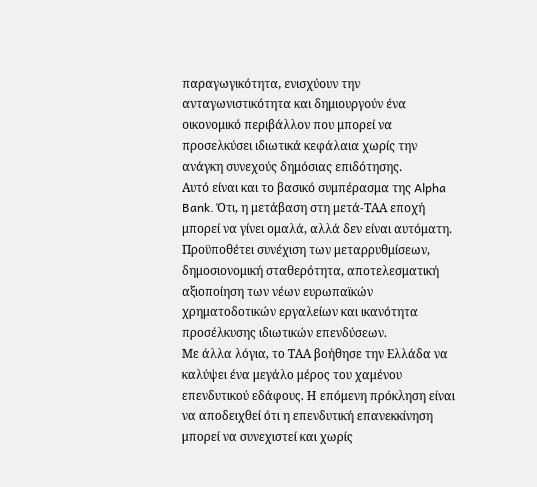παραγωγικότητα, ενισχύουν την ανταγωνιστικότητα και δημιουργούν ένα οικονομικό περιβάλλον που μπορεί να προσελκύσει ιδιωτικά κεφάλαια χωρίς την ανάγκη συνεχούς δημόσιας επιδότησης.
Αυτό είναι και το βασικό συμπέρασμα της Alpha Bank. Ότι, η μετάβαση στη μετά-ΤΑΑ εποχή μπορεί να γίνει ομαλά, αλλά δεν είναι αυτόματη. Προϋποθέτει συνέχιση των μεταρρυθμίσεων, δημοσιονομική σταθερότητα, αποτελεσματική αξιοποίηση των νέων ευρωπαϊκών χρηματοδοτικών εργαλείων και ικανότητα προσέλκυσης ιδιωτικών επενδύσεων.
Με άλλα λόγια, το ΤΑΑ βοήθησε την Ελλάδα να καλύψει ένα μεγάλο μέρος του χαμένου επενδυτικού εδάφους. Η επόμενη πρόκληση είναι να αποδειχθεί ότι η επενδυτική επανεκκίνηση μπορεί να συνεχιστεί και χωρίς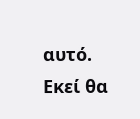αυτό. Εκεί θα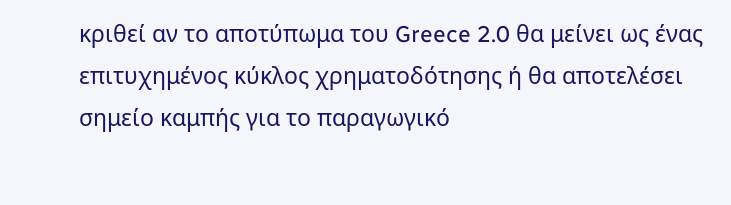κριθεί αν το αποτύπωμα του Greece 2.0 θα μείνει ως ένας επιτυχημένος κύκλος χρηματοδότησης ή θα αποτελέσει σημείο καμπής για το παραγωγικό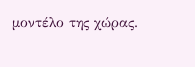μοντέλο της χώρας.